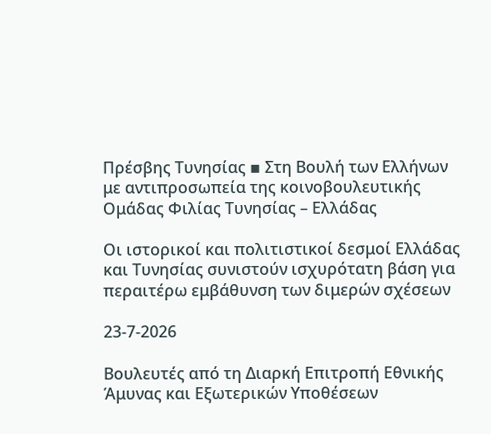Πρέσβης Τυνησίας ▪ Στη Βουλή των Ελλήνων με αντιπροσωπεία της κοινοβουλευτικής Ομάδας Φιλίας Τυνησίας – Ελλάδας

Οι ιστορικοί και πολιτιστικοί δεσμοί Ελλάδας και Τυνησίας συνιστούν ισχυρότατη βάση για περαιτέρω εμβάθυνση των διμερών σχέσεων

23-7-2026

Βουλευτές από τη Διαρκή Επιτροπή Εθνικής Άμυνας και Εξωτερικών Υποθέσεων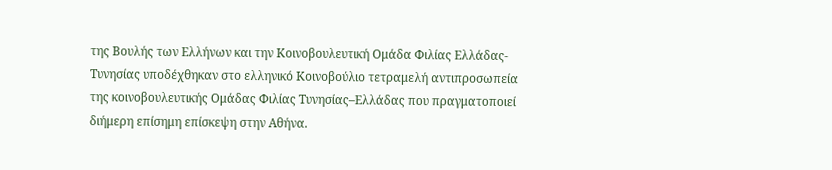της Βουλής των Ελλήνων και την Κοινοβουλευτική Ομάδα Φιλίας Ελλάδας-Τυνησίας υποδέχθηκαν στο ελληνικό Κοινοβούλιο τετραμελή αντιπροσωπεία της κοινοβουλευτικής Ομάδας Φιλίας Τυνησίας–Ελλάδας που πραγματοποιεί διήμερη επίσημη επίσκεψη στην Αθήνα.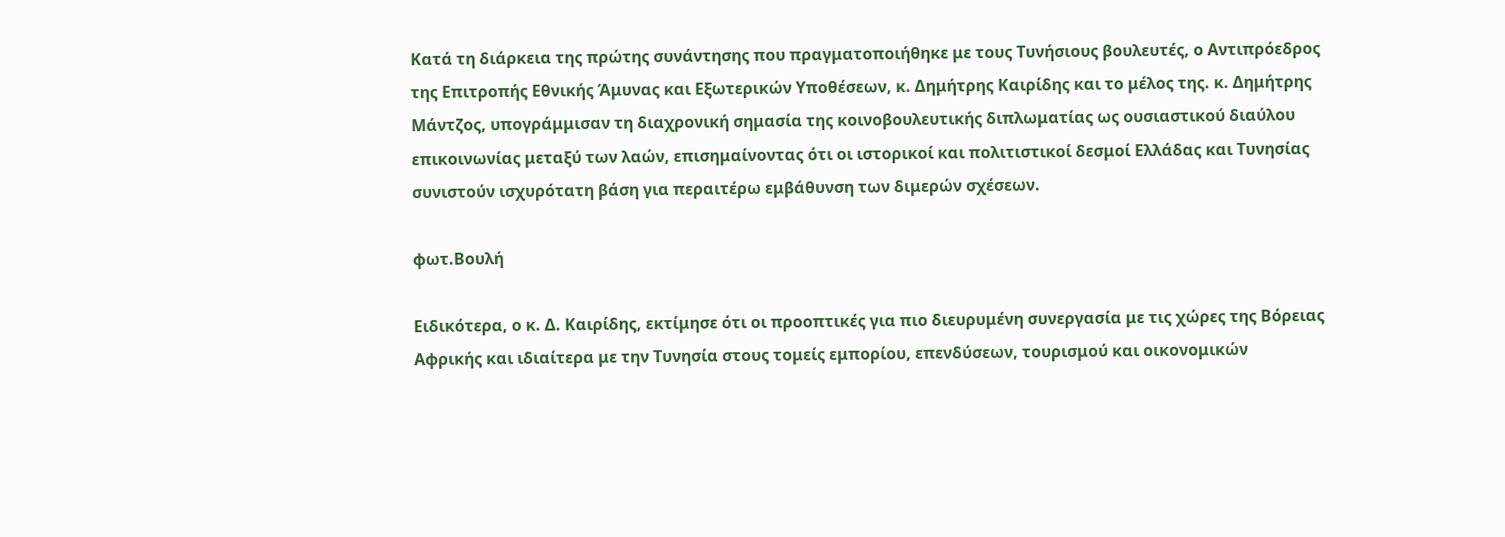Κατά τη διάρκεια της πρώτης συνάντησης που πραγματοποιήθηκε με τους Τυνήσιους βουλευτές, ο Αντιπρόεδρος της Επιτροπής Εθνικής Άμυνας και Εξωτερικών Υποθέσεων, κ. Δημήτρης Καιρίδης και το μέλος της. κ. Δημήτρης Μάντζος, υπογράμμισαν τη διαχρονική σημασία της κοινοβουλευτικής διπλωματίας ως ουσιαστικού διαύλου επικοινωνίας μεταξύ των λαών, επισημαίνοντας ότι οι ιστορικοί και πολιτιστικοί δεσμοί Ελλάδας και Τυνησίας συνιστούν ισχυρότατη βάση για περαιτέρω εμβάθυνση των διμερών σχέσεων.

φωτ.Βουλή

Ειδικότερα, ο κ. Δ. Καιρίδης, εκτίμησε ότι οι προοπτικές για πιο διευρυμένη συνεργασία με τις χώρες της Βόρειας Αφρικής και ιδιαίτερα με την Τυνησία στους τομείς εμπορίου, επενδύσεων, τουρισμού και οικονομικών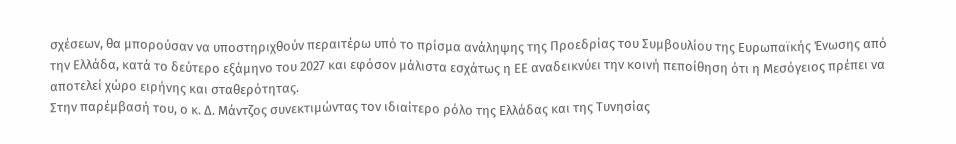σχέσεων, θα μπορούσαν να υποστηριχθούν περαιτέρω υπό το πρίσμα ανάληψης της Προεδρίας του Συμβουλίου της Ευρωπαϊκής Ένωσης από την Ελλάδα, κατά το δεύτερο εξάμηνο του 2027 και εφόσον μάλιστα εσχάτως η ΕΕ αναδεικνύει την κοινή πεποίθηση ότι η Μεσόγειος πρέπει να αποτελεί χώρο ειρήνης και σταθερότητας.
Στην παρέμβασή του, ο κ. Δ. Μάντζος συνεκτιμώντας τον ιδιαίτερο ρόλο της Ελλάδας και της Τυνησίας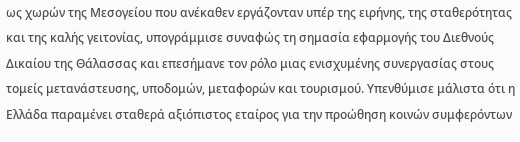ως χωρών της Μεσογείου που ανέκαθεν εργάζονταν υπέρ της ειρήνης, της σταθερότητας και της καλής γειτονίας, υπογράμμισε συναφώς τη σημασία εφαρμογής του Διεθνούς Δικαίου της Θάλασσας και επεσήμανε τον ρόλο μιας ενισχυμένης συνεργασίας στους τομείς μετανάστευσης, υποδομών, μεταφορών και τουρισμού. Υπενθύμισε μάλιστα ότι η Ελλάδα παραμένει σταθερά αξιόπιστος εταίρος για την προώθηση κοινών συμφερόντων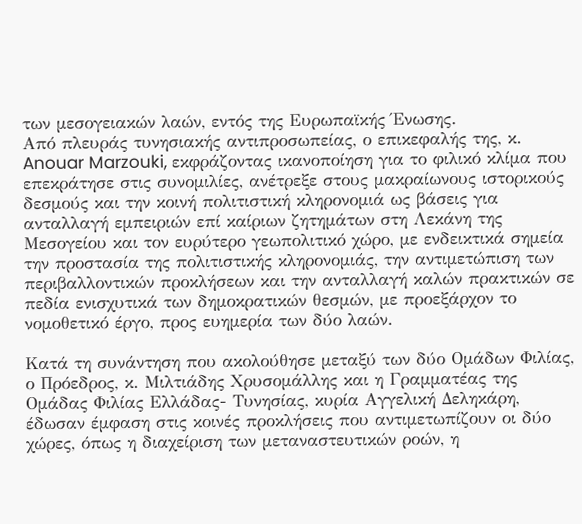των μεσογειακών λαών, εντός της Ευρωπαϊκής Ένωσης.
Από πλευράς τυνησιακής αντιπροσωπείας, ο επικεφαλής της, κ. Anouar Marzouki, εκφράζοντας ικανοποίηση για το φιλικό κλίμα που επεκράτησε στις συνομιλίες, ανέτρεξε στους μακραίωνους ιστορικούς δεσμούς και την κοινή πολιτιστική κληρονομιά ως βάσεις για ανταλλαγή εμπειριών επί καίριων ζητημάτων στη Λεκάνη της Μεσογείου και τον ευρύτερο γεωπολιτικό χώρο, με ενδεικτικά σημεία την προστασία της πολιτιστικής κληρονομιάς, την αντιμετώπιση των περιβαλλοντικών προκλήσεων και την ανταλλαγή καλών πρακτικών σε πεδία ενισχυτικά των δημοκρατικών θεσμών, με προεξάρχον το νομοθετικό έργο, προς ευημερία των δύο λαών.

Κατά τη συνάντηση που ακολούθησε μεταξύ των δύο Ομάδων Φιλίας, ο Πρόεδρος, κ. Μιλτιάδης Χρυσομάλλης και η Γραμματέας της Ομάδας Φιλίας Ελλάδας- Τυνησίας, κυρία Αγγελική Δεληκάρη, έδωσαν έμφαση στις κοινές προκλήσεις που αντιμετωπίζουν οι δύο χώρες, όπως η διαχείριση των μεταναστευτικών ροών, η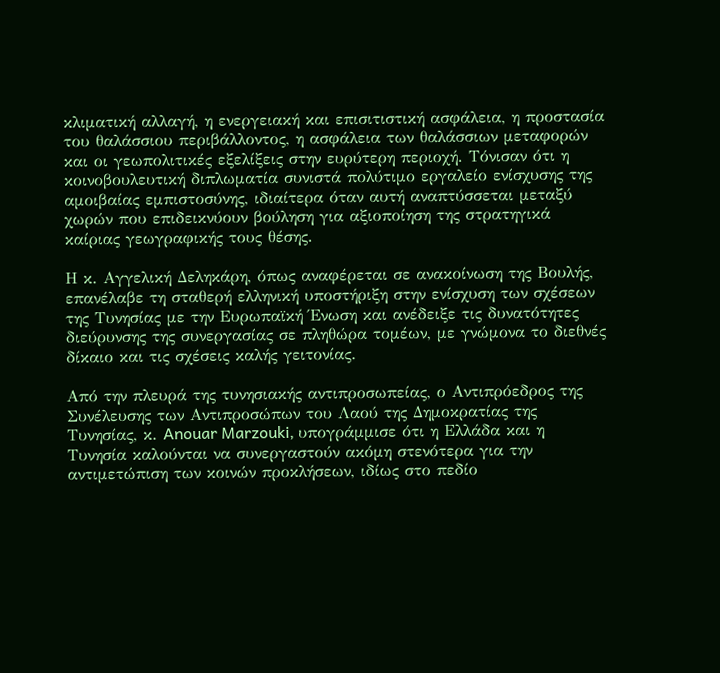κλιματική αλλαγή, η ενεργειακή και επισιτιστική ασφάλεια, η προστασία του θαλάσσιου περιβάλλοντος, η ασφάλεια των θαλάσσιων μεταφορών και οι γεωπολιτικές εξελίξεις στην ευρύτερη περιοχή. Τόνισαν ότι η κοινοβουλευτική διπλωματία συνιστά πολύτιμο εργαλείο ενίσχυσης της αμοιβαίας εμπιστοσύνης, ιδιαίτερα όταν αυτή αναπτύσσεται μεταξύ χωρών που επιδεικνύουν βούληση για αξιοποίηση της στρατηγικά καίριας γεωγραφικής τους θέσης.

Η κ. Αγγελική Δεληκάρη, όπως αναφέρεται σε ανακοίνωση της Βουλής, επανέλαβε τη σταθερή ελληνική υποστήριξη στην ενίσχυση των σχέσεων της Τυνησίας με την Ευρωπαϊκή Ένωση και ανέδειξε τις δυνατότητες διεύρυνσης της συνεργασίας σε πληθώρα τομέων, με γνώμονα το διεθνές δίκαιο και τις σχέσεις καλής γειτονίας.

Από την πλευρά της τυνησιακής αντιπροσωπείας, ο Αντιπρόεδρος της Συνέλευσης των Αντιπροσώπων του Λαού της Δημοκρατίας της Τυνησίας, κ. Anouar Marzouki, υπογράμμισε ότι η Ελλάδα και η Τυνησία καλούνται να συνεργαστούν ακόμη στενότερα για την αντιμετώπιση των κοινών προκλήσεων, ιδίως στο πεδίο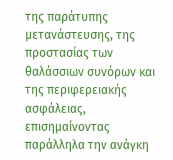της παράτυπης μετανάστευσης, της προστασίας των θαλάσσιων συνόρων και της περιφερειακής ασφάλειας, επισημαίνοντας παράλληλα την ανάγκη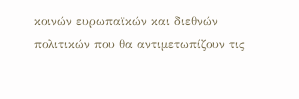κοινών ευρωπαϊκών και διεθνών πολιτικών που θα αντιμετωπίζουν τις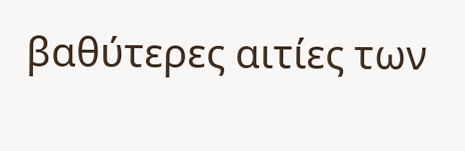βαθύτερες αιτίες των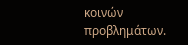κοινών προβλημάτων.